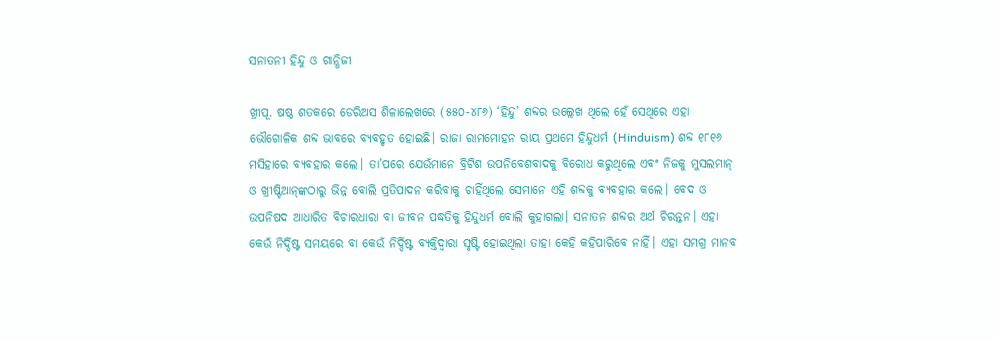ସନାତନୀ ହିନ୍ଦୁ ଓ ଗାନ୍ଧିଜୀ

ଖ୍ରୀପୂ. ଷଷ୍ଠ ଶତକରେ ଡେରିଅସ ଶିଳାଲେଖରେ (୫୫୦-୪୮୬) ‘ହିନ୍ଦୁ’ ଶବ୍ଦର ଉଲ୍ଲେଖ ଥିଲେ ହେଁ ସେଥିରେ ଏହା ଭୌଗୋଳିକ ଶବ୍ଦ ଭାବରେ ବ୍ୟବହୃତ ହୋଇଛି। ରାଜା ରାମମୋହନ ରାୟ ପ୍ରଥମେ ହିନ୍ଦୁଧର୍ମ (Hinduism) ଶବ୍ଦ ୧୮୧୬ ମସିହାରେ ବ୍ୟବହାର କଲେ। ତା’ପରେ ଯେଉଁମାନେ ବ୍ରିଟିଶ ଉପନିବେଶବାଦକୁ ବିରୋଧ କରୁଥିଲେ ଏବଂ ନିଜକୁ ମୁସଲମାନ୍‌ ଓ ଖ୍ରୀଷ୍ଟିଆନ୍‌ଙ୍କଠାରୁ ଭିନ୍ନ ବୋଲି ପ୍ରତିପାଦନ କରିବାକୁ ଚାହିଁଥିଲେ ସେମାନେ ଏହି ଶବ୍ଦକୁ ବ୍ୟବହାର କଲେ। ବେଦ ଓ ଉପନିଷଦ ଆଧାରିତ ବିଚାରଧାରା ବା ଜୀବନ ପଦ୍ଧତିକୁ ହିନ୍ଦୁଧର୍ମ ବୋଲି କୁହାଗଲା। ସନାତନ ଶବ୍ଦର ଅର୍ଥ ଚିରନ୍ତନ। ଏହା କେଉଁ ନିର୍ଦ୍ଦିଷ୍ଟ ସମୟରେ ବା କେଉଁ ନିର୍ଦ୍ଦିଷ୍ଟ ବ୍ୟକ୍ତିଦ୍ୱାରା ସୃଷ୍ଟି ହୋଇଥିଲା ତାହା କେହି କହିପାରିବେ ନାହିଁ। ଏହା ସମଗ୍ର ମାନବ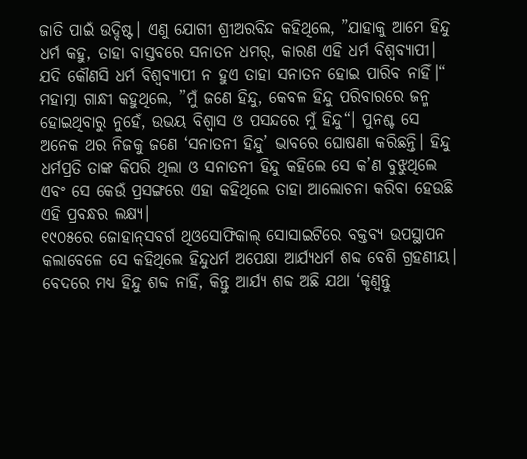ଜାତି ପାଇଁ ଉଦ୍ଦିଷ୍ଟ। ଏଣୁ ଯୋଗୀ ଶ୍ରୀଅରବିନ୍ଦ କହିଥିଲେ, ”ଯାହାକୁ ଆମେ ହିନ୍ଦୁ ଧର୍ମ କହୁ, ତାହା ବାସ୍ତବରେ ସନାତନ ଧମର୍, କାରଣ ଏହି ଧର୍ମ ବିଶ୍ୱବ୍ୟାପୀ। ଯଦି କୌଣସି ଧର୍ମ ବିଶ୍ୱବ୍ୟାପୀ ନ ହୁଏ ତାହା ସନାତନ ହୋଇ ପାରିବ ନାହିଁ।“ ମହାତ୍ମା ଗାନ୍ଧୀ କହୁଥିଲେ, ”ମୁଁ ଜଣେ ହିନ୍ଦୁ, କେବଳ ହିନ୍ଦୁ ପରିବାରରେ ଜନ୍ମ ହୋଇଥିବାରୁ ନୁହେଁ, ଉଭୟ ବିଶ୍ୱାସ ଓ ପସନ୍ଦରେ ମୁଁ ହିନ୍ଦୁ“। ପୁନଶ୍ଚ ସେ ଅନେକ ଥର ନିଜକୁ ଜଣେ ‘ସନାତନୀ ହିନ୍ଦୁ’ ଭାବରେ ଘୋଷଣା କରିଛନ୍ତି। ହିନ୍ଦୁ ଧର୍ମପ୍ରତି ତାଙ୍କ କିପରି ଥିଲା ଓ ସନାତନୀ ହିନ୍ଦୁ କହିଲେ ସେ କ’ଣ ବୁଝୁଥିଲେ ଏବଂ ସେ କେଉଁ ପ୍ରସଙ୍ଗରେ ଏହା କହିଥିଲେ ତାହା ଆଲୋଚନା କରିବା ହେଉଛି ଏହି ପ୍ରବନ୍ଧର ଲକ୍ଷ୍ୟ।
୧୯୦୫ରେ ଜୋହାନ୍‌ସବର୍ଗ ଥିଓସୋଫିକାଲ୍‌ ସୋସାଇଟିରେ ବକ୍ତବ୍ୟ ଉପସ୍ଥାପନ କଲାବେଳେ ସେ କହିଥିଲେ ହିନ୍ଦୁଧର୍ମ ଅପେକ୍ଷା ଆର୍ଯ୍ୟଧର୍ମ ଶବ୍ଦ ବେଶି ଗ୍ରହଣୀୟ। ବେଦରେ ମଧ୍ୟ ହିନ୍ଦୁ ଶବ୍ଦ ନାହିଁ, କିନ୍ତୁ ଆର୍ଯ୍ୟ ଶବ୍ଦ ଅଛି ଯଥା ‘କୃଣ୍ବନ୍ତୁ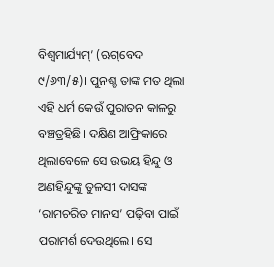ବିଶ୍ୱମାର୍ଯ୍ୟମ୍‌’ (ଋଗ୍‌ବେଦ ୯/୬୩/୫)। ପୁନଶ୍ଚ ତାଙ୍କ ମତ ଥିଲା ଏହି ଧର୍ମ କେଉଁ ପୁରାତନ କାଳରୁ ବଞ୍ଚତ୍ରହିଛି। ଦକ୍ଷିଣ ଆଫ୍ରିକାରେ ଥିଲାବେଳେ ସେ ଉଭୟ ହିନ୍ଦୁ ଓ ଅଣହିନ୍ଦୁଙ୍କୁ ତୁଳସୀ ଦାସଙ୍କ ‘ରାମଚରିତ ମାନସ’ ପଢ଼ିବା ପାଇଁ ପରାମର୍ଶ ଦେଉଥିଲେ। ସେ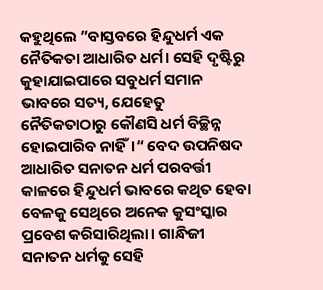କହୁଥିଲେ ”ବାସ୍ତବରେ ହିନ୍ଦୁଧର୍ମ ଏକ ନୈତିକତା ଆଧାରିତ ଧର୍ମ। ସେହି ଦୃଷ୍ଟିରୁ କୁହାଯାଇପାରେ ସବୁଧର୍ମ ସମାନ ଭାବରେ ସତ୍ୟ, ଯେହେତୁ ନୈତିକତାଠାରୁ କୌଣସି ଧର୍ମ ବିଚ୍ଛିନ୍ନ ହୋଇପାରିବ ନାହିଁ।“ ବେଦ ଉପନିଷଦ ଆଧାରିତ ସନାତନ ଧର୍ମ ପରବର୍ତ୍ତୀ କାଳରେ ହିନ୍ଦୁଧର୍ମ ଭାବରେ କଥିତ ହେବା ବେଳକୁ ସେଥିରେ ଅନେକ କୁସଂସ୍କାର ପ୍ରବେଶ କରିସାରିଥିଲା। ଗାନ୍ଧିଜୀ ସନାତନ ଧର୍ମକୁ ସେହି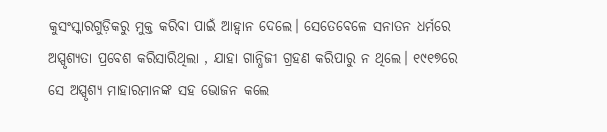କୁସଂସ୍କାରଗୁଡ଼ିକରୁ ମୁକ୍ତ କରିବା ପାଇଁ ଆହ୍ବାନ ଦେଲେ। ସେତେବେଳେ ସନାତନ ଧର୍ମରେ ଅସ୍ପୃଶ୍ୟତା ପ୍ରବେଶ କରିସାରିଥିଲା , ଯାହା ଗାନ୍ଧିଜୀ ଗ୍ରହଣ କରିପାରୁ ନ ଥିଲେ। ୧୯୧୭ରେ ସେ ଅସ୍ପୃଶ୍ୟ ମାହାରମାନଙ୍କ ସହ ଭୋଜନ କଲେ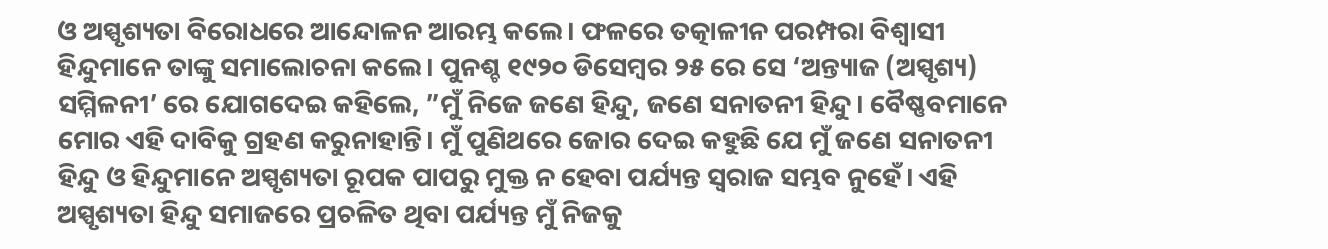ଓ ଅସ୍ପୃଶ୍ୟତା ବିରୋଧରେ ଆନ୍ଦୋଳନ ଆରମ୍ଭ କଲେ। ଫଳରେ ତତ୍କାଳୀନ ପରମ୍ପରା ବିଶ୍ୱାସୀ ହିନ୍ଦୁମାନେ ତାଙ୍କୁ ସମାଲୋଚନା କଲେ। ପୁନଶ୍ଚ ୧୯୨୦ ଡିସେମ୍ବର ୨୫ ରେ ସେ ‘ଅନ୍ତ୍ୟାଜ (ଅସ୍ପୃଶ୍ୟ) ସମ୍ମିଳନୀ’ ରେ ଯୋଗଦେଇ କହିଲେ, ”ମୁଁ ନିଜେ ଜଣେ ହିନ୍ଦୁ, ଜଣେ ସନାତନୀ ହିନ୍ଦୁ। ବୈଷ୍ଣବମାନେ ମୋର ଏହି ଦାବିକୁ ଗ୍ରହଣ କରୁନାହାନ୍ତି। ମୁଁ ପୁଣିଥରେ ଜୋର ଦେଇ କହୁଛି ଯେ ମୁଁ ଜଣେ ସନାତନୀ ହିନ୍ଦୁ ଓ ହିନ୍ଦୁମାନେ ଅସ୍ପୃଶ୍ୟତା ରୂପକ ପାପରୁ ମୁକ୍ତ ନ ହେବା ପର୍ଯ୍ୟନ୍ତ ସ୍ବରାଜ ସମ୍ଭବ ନୁହେଁ। ଏହି ଅସ୍ପୃଶ୍ୟତା ହିନ୍ଦୁ ସମାଜରେ ପ୍ରଚଳିତ ଥିବା ପର୍ଯ୍ୟନ୍ତ ମୁଁ ନିଜକୁ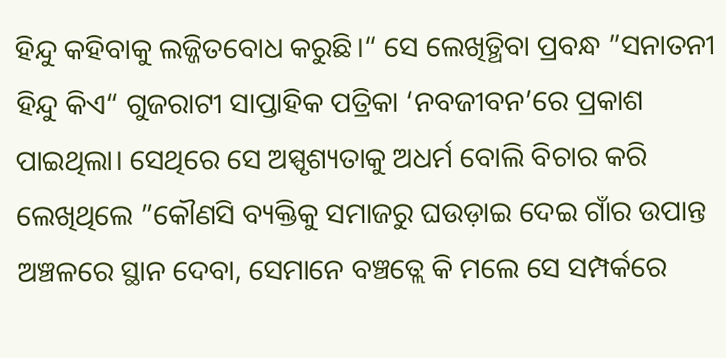ହିନ୍ଦୁ କହିବାକୁ ଲଜ୍ଜିତବୋଧ କରୁଛି।“ ସେ ଲେଖିତ୍ଥିବା ପ୍ରବନ୍ଧ ”ସନାତନୀ ହିନ୍ଦୁ କିଏ“ ଗୁଜରାଟୀ ସାପ୍ତାହିକ ପତ୍ରିକା ‘ନବଜୀବନ’ରେ ପ୍ରକାଶ ପାଇଥିଲା। ସେଥିରେ ସେ ଅସ୍ପୃଶ୍ୟତାକୁ ଅଧର୍ମ ବୋଲି ବିଚାର କରି ଲେଖିଥିଲେ ”କୌଣସି ବ୍ୟକ୍ତିକୁ ସମାଜରୁ ଘଉଡ଼ାଇ ଦେଇ ଗାଁର ଉପାନ୍ତ ଅଞ୍ଚଳରେ ସ୍ଥାନ ଦେବା, ସେମାନେ ବଞ୍ଚତ୍ଲେ କି ମଲେ ସେ ସମ୍ପର୍କରେ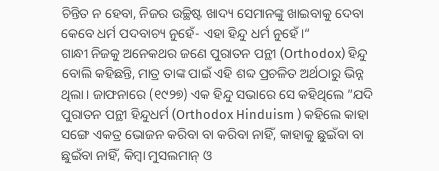ଚିନ୍ତିତ ନ ହେବା, ନିଜର ଉଚ୍ଛିଷ୍ଟ ଖାଦ୍ୟ ସେମାନଙ୍କୁ ଖାଇବାକୁ ଦେବା କେବେ ଧର୍ମ ପଦବାଚ୍ୟ ନୁହେଁ- ଏହା ହିନ୍ଦୁ ଧର୍ମ ନୁହେଁ।“
ଗାନ୍ଧୀ ନିଜକୁ ଅନେକଥର ଜଣେ ପୁରାତନ ପନ୍ଥୀ (Orthodox) ହିନ୍ଦୁ ବୋଲି କହିଛନ୍ତି, ମାତ୍ର ତାଙ୍କ ପାଇଁ ଏହି ଶବ୍ଦ ପ୍ରଚଳିତ ଅର୍ଥଠାରୁ ଭିନ୍ନ ଥିଲା। ଜାଫନାରେ (୧୯୨୭) ଏକ ହିନ୍ଦୁ ସଭାରେ ସେ କହିଥିଲେ ”ଯଦି ପୁରାତନ ପନ୍ଥୀ ହିନ୍ଦୁଧର୍ମ (Orthodox Hinduism ) କହିଲେ କାହା ସଙ୍ଗେ ଏକତ୍ର ଭୋଜନ କରିବା ବା କରିବା ନାହିଁ, କାହାକୁ ଛୁଇଁବା ବା ଛୁଇଁବା ନାହିଁ, କିମ୍ବା ମୁସଲମାନ୍‌ ଓ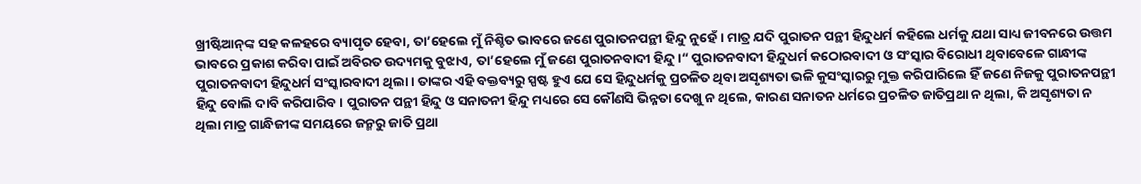ଖ୍ରୀଷ୍ଟିଆନ୍‌ଙ୍କ ସହ କଳହରେ ବ୍ୟାପୃତ ହେବା, ତା’ହେଲେ ମୁଁ ନିଶ୍ଚିତ ଭାବରେ ଜଣେ ପୁରାତନପନ୍ଥୀ ହିନ୍ଦୁ ନୁହେଁ। ମାତ୍ର ଯଦି ପୁରାତନ ପନ୍ଥୀ ହିନ୍ଦୁଧର୍ମ କହିଲେ ଧର୍ମକୁ ଯଥା ସାଧ୍ୟ ଜୀବନରେ ଉତ୍ତମ ଭାବରେ ପ୍ରକାଶ କରିବା ପାଇଁ ଅବିରତ ଉଦ୍ୟମକୁ ବୁଝାଏ, ତା’ହେଲେ ମୁଁ ଜଣେ ପୁରାତନବାଦୀ ହିନ୍ଦୁ।“ ପୁରାତନବାଦୀ ହିନ୍ଦୁଧର୍ମ କଠୋରବାଦୀ ଓ ସଂସ୍କାର ବିରୋଧୀ ଥିବାବେଳେ ଗାନ୍ଧୀଙ୍କ ପୁରାତନବାଦୀ ହିନ୍ଦୁଧର୍ମ ସଂସ୍କାରବାଦୀ ଥିଲା। ତାଙ୍କର ଏହି ବକ୍ତବ୍ୟରୁ ସ୍ପଷ୍ଟ ହୁଏ ଯେ ସେ ହିନ୍ଦୁଧର୍ମକୁ ପ୍ରଚଳିତ ଥିବା ଅସୃଶ୍ୟତା ଭଳି କୁସଂସ୍କାରରୁ ମୁକ୍ତ କରିପାରିଲେ ହିଁ ଜଣେ ନିଜକୁ ପୁରାତନପନ୍ଥୀ ହିନ୍ଦୁ ବୋଲି ଦାବି କରିପାରିବ। ପୁରାତନ ପନ୍ଥୀ ହିନ୍ଦୁ ଓ ସନାତନୀ ହିନ୍ଦୁ ମଧ୍ୟରେ ସେ କୌଣସି ଭିନ୍ନତା ଦେଖୁ ନ ଥିଲେ, କାରଣ ସନାତନ ଧର୍ମରେ ପ୍ରଚଳିତ ଜାତିପ୍ରଥା ନ ଥିଲା, କି ଅସୃଶ୍ୟତା ନ ଥିଲା ମାତ୍ର ଗାନ୍ଧିଜୀଙ୍କ ସମୟରେ ଜନ୍ମରୁ ଜାତି ପ୍ରଥା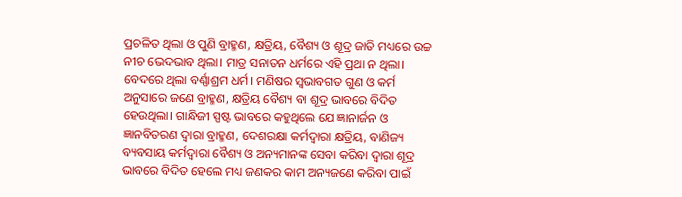ପ୍ରଚଳିତ ଥିଲା ଓ ପୁଣି ବ୍ରାହ୍ମଣ, କ୍ଷତ୍ରିୟ, ବୈଶ୍ୟ ଓ ଶୂଦ୍ର ଜାତି ମଧ୍ୟରେ ଉଚ୍ଚ ନୀଚ ଭେଦଭାବ ଥିଲା। ମାତ୍ର ସନାତନ ଧର୍ମରେ ଏହି ପ୍ରଥା ନ ଥିଲା।
ବେଦରେ ଥିଲା ବର୍ଣ୍ଣାଶ୍ରମ ଧର୍ମ। ମଣିଷର ସ୍ବଭାବଗତ ଗୁଣ ଓ କର୍ମ ଅନୁସାରେ ଜଣେ ବ୍ରାହ୍ମଣ, କ୍ଷତ୍ରିୟ ବୈଶ୍ୟ ବା ଶୂଦ୍ର ଭାବରେ ବିଦିତ ହେଉଥିଲା। ଗାନ୍ଧିଜୀ ସ୍ପଷ୍ଟ ଭାବରେ କହୁଥିଲେ ଯେ ଜ୍ଞାନାର୍ଜନ ଓ ଜ୍ଞାନବିତରଣ ଦ୍ୱାରା ବ୍ରାହ୍ମଣ, ଦେଶରକ୍ଷା କର୍ମଦ୍ୱାରା କ୍ଷତ୍ରିୟ, ବାଣିଜ୍ୟ ବ୍ୟବସାୟ କର୍ମଦ୍ୱାରା ବୈଶ୍ୟ ଓ ଅନ୍ୟମାନଙ୍କ ସେବା କରିବା ଦ୍ୱାରା ଶୂଦ୍ର ଭାବରେ ବିଦିତ ହେଲେ ମଧ୍ୟ ଜଣକର କାମ ଅନ୍ୟଜଣେ କରିବା ପାଇଁ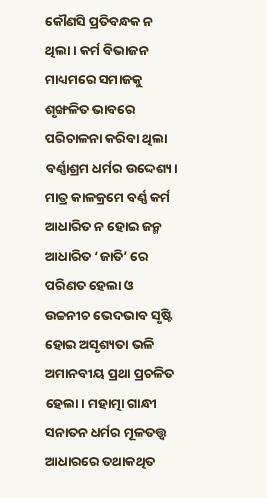କୌଣସି ପ୍ରତିବନ୍ଧକ ନ ଥିଲା। କର୍ମ ବିଭାଜନ ମାଧ୍ୟମରେ ସମାଜକୁ ଶୃଙ୍ଖଳିତ ଭାବରେ ପରିଚାଳନା କରିବା ଥିଲା ବର୍ଣ୍ଣାଶ୍ରମ ଧର୍ମର ଉଦ୍ଦେଶ୍ୟ। ମାତ୍ର କାଳକ୍ରମେ ବର୍ଣ୍ଣ କର୍ମ ଆଧାରିତ ନ ହୋଇ ଜନ୍ମ ଆଧାରିତ ‘ଜାତି’ ରେ ପରିଣତ ହେଲା ଓ ଉଚ୍ଚନୀଚ ଭେଦଭାବ ସୃଷ୍ଟି ହୋଇ ଅସୃଶ୍ୟତା ଭଳି ଅମାନବୀୟ ପ୍ରଥା ପ୍ରଚଳିତ ହେଲା। ମହାତ୍ମା ଗାନ୍ଧୀ ସନାତନ ଧର୍ମର ମୂଳତତ୍ତ୍ୱ ଆଧାରରେ ତଥାକଥିତ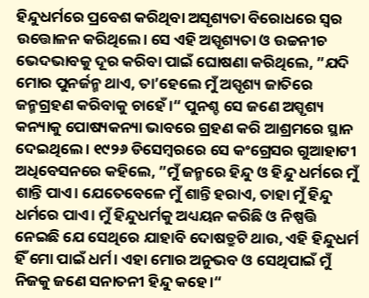ହିନ୍ଦୁଧର୍ମରେ ପ୍ରବେଶ କରିଥିବା ଅସୃଶ୍ୟତା ବିରୋଧରେ ସ୍ବର ଉତ୍ତୋଳନ କରିଥିଲେ। ସେ ଏହି ଅସ୍ପୃଶ୍ୟତା ଓ ଉଚ୍ଚନୀଚ ଭେଦଭାବକୁ ଦୂର କରିବା ପାଇଁ ଘୋଷଣା କରିଥିଲେ, ”ଯଦି ମୋର ପୁନର୍ଜନ୍ମ ଥାଏ, ତା’ହେଲେ ମୁଁ ଅସ୍ପୃଶ୍ୟ ଜାତିରେ ଜନ୍ମଗ୍ରହଣ କରିବାକୁ ଚାହେଁ।“ ପୁନଶ୍ଚ ସେ ଜଣେ ଅସ୍ପୃଶ୍ୟ କନ୍ୟାକୁ ପୋଷ୍ୟକନ୍ୟା ଭାବରେ ଗ୍ରହଣ କରି ଆଶ୍ରମରେ ସ୍ଥାନ ଦେଇଥିଲେ। ୧୯୨୬ ଡିସେମ୍ବରରେ ସେ କଂଗ୍ରେସର ଗୁଆହାଟୀ ଅଧିବେସନରେ କହିଲେ, ”ମୁଁ ଜନ୍ମରେ ହିନ୍ଦୁ ଓ ହିନ୍ଦୁ ଧର୍ମରେ ମୁଁ ଶାନ୍ତି ପାଏ। ଯେତେବେଳେ ମୁଁ ଶାନ୍ତି ହରାଏ, ତାହା ମୁଁ ହିନ୍ଦୁ ଧର୍ମରେ ପାଏ। ମୁଁ ହିନ୍ଦୁଧର୍ମକୁ ଅଧ୍ୟୟନ କରିଛି ଓ ନିଷ୍ପତ୍ତି ନେଇଛି ଯେ ସେଥିରେ ଯାହାବି ଦୋଷତ୍ରୁଟି ଥାଉ, ଏହି ହିନ୍ଦୁଧର୍ମ ହିଁ ମୋ ପାଇଁ ଧର୍ମ। ଏହା ମୋର ଅନୁଭବ ଓ ସେଥିପାଇଁ ମୁଁ ନିଜକୁ ଜଣେ ସନାତନୀ ହିନ୍ଦୁ କହେ।“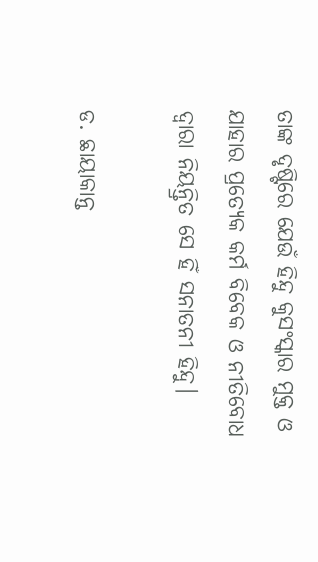ତାଙ୍କ ଦୃଷ୍ଟିରେ ଯେଉଁ ହିନ୍ଦୁ କୁସଂସ୍କାର ମୁକ୍ତ ଓ ଯାହାର ପ୍ରତ୍ୟେକ କର୍ମ ବିବେକ ଓ ନୀତିବୋଧ ଦ୍ୱାରା ନିୟନ୍ତ୍ରିତ ସେ ହିଁ ସନାତନୀ ହିନ୍ଦୁ।

ଡ. ଛାୟାକାନ୍ତ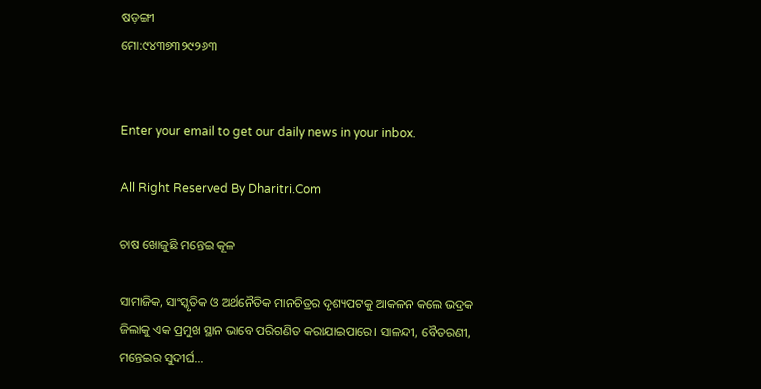ଷଡ଼ଙ୍ଗୀ
ମୋ:୯୪୩୭୩୨୯୨୬୩


Enter your email to get our daily news in your inbox.

All Right Reserved By Dharitri.Com

ଚାଷ ଖୋଜୁଛି ମନ୍ତେଇ କୂଳ

ସାମାଜିକ, ସାଂସ୍କୃତିକ ଓ ଅର୍ଥନୈତିକ ମାନଚିତ୍ରର ଦୃଶ୍ୟପଟକୁ ଆକଳନ କଲେ ଭଦ୍ରକ ଜିଲାକୁ ଏକ ପ୍ରମୁଖ ସ୍ଥାନ ଭାବେ ପରିଗଣିତ କରାଯାଇପାରେ। ସାଳନ୍ଦୀ, ବୈତରଣୀ, ମନ୍ତେଇର ସୁଦୀର୍ଘ…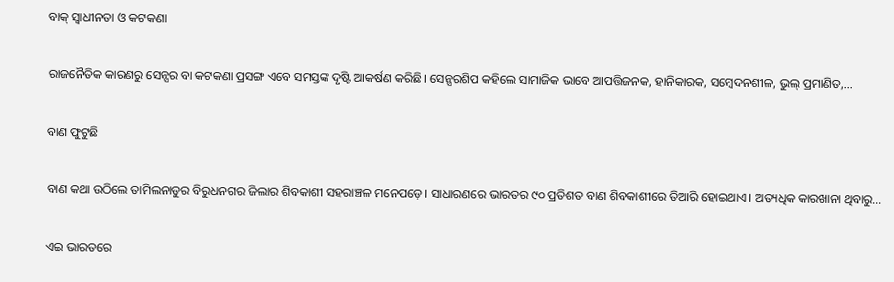ବାକ୍‌ ସ୍ବାଧୀନତା ଓ କଟକଣା

ରାଜନୈତିକ କାରଣରୁ ସେନ୍ସର ବା କଟକଣା ପ୍ରସଙ୍ଗ ଏବେ ସମସ୍ତଙ୍କ ଦୃଷ୍ଟି ଆକର୍ଷଣ କରିଛି। ସେନ୍ସରଶିପ କହିଲେ ସାମାଜିକ ଭାବେ ଆପତ୍ତିଜନକ, ହାନିକାରକ, ସମ୍ବେଦନଶୀଳ, ଭୁଲ୍‌ ପ୍ରମାଣିତ,…

ବାଣ ଫୁଟୁଛି

ବାଣ କଥା ଉଠିଲେ ତାମିଲନାଡୁର ବିରୁଧନଗର ଜିଲାର ଶିବକାଶୀ ସହରାଞ୍ଚଳ ମନେପଡ଼େ। ସାଧାରଣରେ ଭାରତର ୯୦ ପ୍ରତିଶତ ବାଣ ଶିବକାଶୀରେ ତିଆରି ହୋଇଥାଏ। ଅତ୍ୟଧିକ କାରଖାନା ଥିବାରୁ…

ଏଇ ଭାରତରେ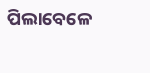ପିଲାବେଳେ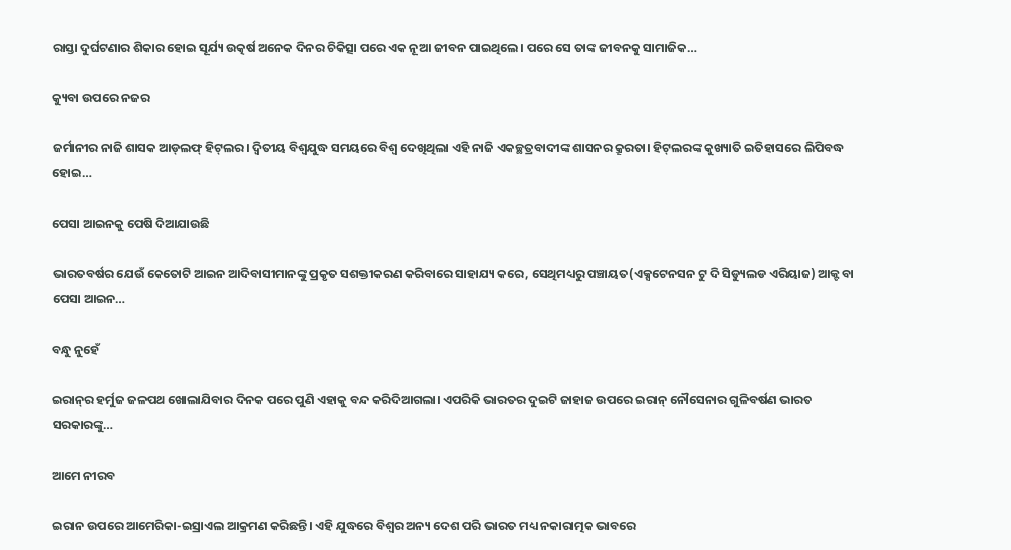ରାସ୍ତା ଦୁର୍ଘଟଣାର ଶିକାର ହୋଇ ସୂର୍ଯ୍ୟ ଉତ୍କର୍ଷ ଅନେକ ଦିନର ଚିକିତ୍ସା ପରେ ଏକ ନୂଆ ଜୀବନ ପାଇଥିଲେ। ପରେ ସେ ତାଙ୍କ ଜୀବନକୁ ସାମାଜିକ…

କ୍ୟୁବା ଉପରେ ନଜର

ଜର୍ମାନୀର ନାଜି ଶାସକ ଆଡ୍‌ଲଫ୍‌ ହିଟ୍‌ଲର। ଦ୍ବିତୀୟ ବିଶ୍ବଯୁଦ୍ଧ ସମୟରେ ବିଶ୍ବ ଦେଖିଥିଲା ଏହି ନାଜି ଏକଚ୍ଛତ୍ରବାଦୀଙ୍କ ଶାସନର କ୍ରୂରତା। ହିଟ୍‌ଲରଙ୍କ କୁଖ୍ୟାତି ଇତିହାସରେ ଲିପିବଦ୍ଧ ହୋଇ…

ପେସା ଆଇନକୁ ପେଷି ଦିଆଯାଉଛି

ଭାରତବର୍ଷର ଯେଉଁ କେତୋଟି ଆଇନ ଆଦିବାସୀମାନଙ୍କୁ ପ୍ରକୃତ ସଶକ୍ତୀକରଣ କରିବାରେ ସାହାଯ୍ୟ କରେ, ସେଥିମଧ୍ୟରୁ ପଞ୍ଚାୟତ(ଏକ୍ସଟେନସନ ଟୁ ଦି ସିଡ୍ୟୁଲଡ ଏରିୟାଜ) ଆକ୍ଟ ବା ପେସା ଆଇନ…

ବନ୍ଧୁ ନୁହେଁ

ଇରାନ୍‌ର ହର୍ମୁଜ ଜଳପଥ ଖୋଲାଯିବାର ଦିନକ ପରେ ପୁଣି ଏହାକୁ ବନ୍ଦ କରିଦିଆଗଲା। ଏପରିକି ଭାରତର ଦୁଇଟି ଜାହାଜ ଉପରେ ଇରାନ୍‌ ନୌସେନାର ଗୁଳିବର୍ଷଣ ଭାରତ ସରକାରଙ୍କୁ…

ଆମେ ନୀରବ

ଇରାନ ଉପରେ ଆମେରିକା-ଇସ୍ରାଏଲ ଆକ୍ରମଣ କରିଛନ୍ତି। ଏହି ଯୁଦ୍ଧରେ ବିଶ୍ୱର ଅନ୍ୟ ଦେଶ ପରି ଭାରତ ମଧ୍ୟ ନକାରାତ୍ମକ ଭାବରେ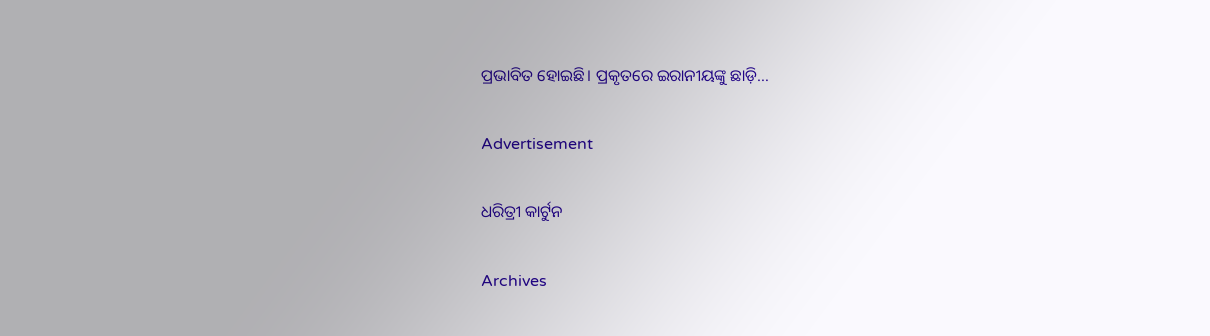ପ୍ରଭାବିତ ହୋଇଛି। ପ୍ରକୃତରେ ଇରାନୀୟଙ୍କୁ ଛାଡ଼ି…

Advertisement

ଧରିତ୍ରୀ କାର୍ଟୁନ

Archives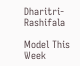Dharitri-Rashifala

Model This Week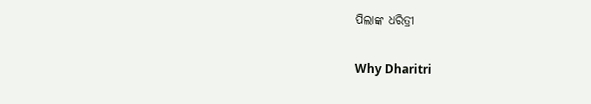ପିଲାଙ୍କ ଧରିତ୍ରୀ

Why Dharitri